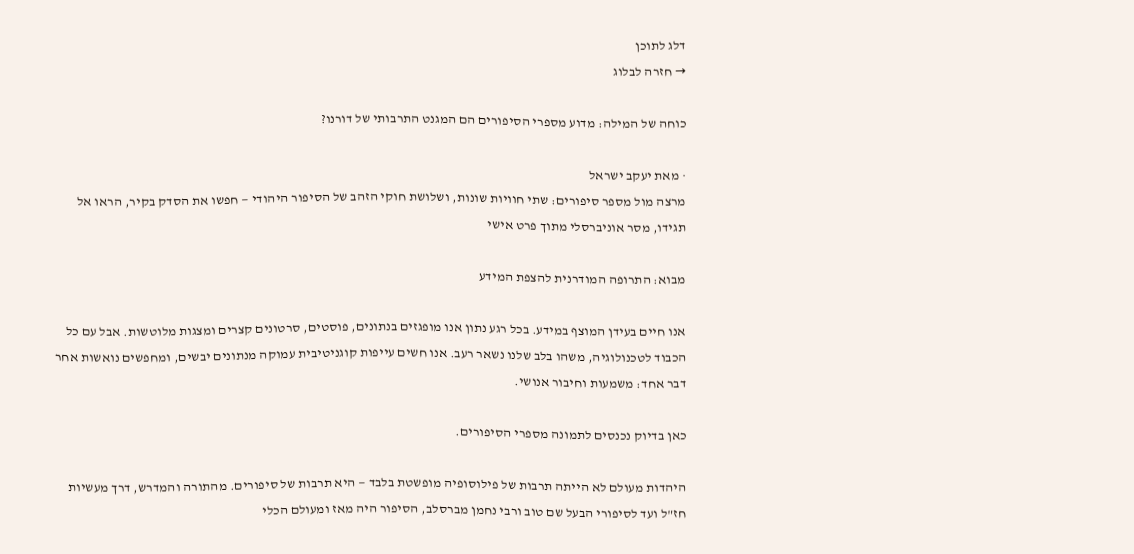דלג לתוכן
→ חזרה לבלוג

כוחה של המילה: מדוע מספרי הסיפורים הם המגנט התרבותי של דורנו?

· מאת יעקב ישראל
מרצה מול מספר סיפורים: שתי חוויות שונות, ושלושת חוקי הזהב של הסיפור היהודי — חפשו את הסדק בקיר, הראו אל תגידו, מסר אוניברסלי מתוך פרט אישי

מבוא: התרופה המודרנית להצפת המידע

אנו חיים בעידן המוצף במידע. בכל רגע נתון אנו מופגזים בנתונים, פוסטים, סרטונים קצרים ומצגות מלוטשות. אבל עם כל הכבוד לטכנולוגיה, משהו בלב שלנו נשאר רעב. אנו חשים עייפות קוגניטיבית עמוקה מנתונים יבשים, ומחפשים נואשות אחר דבר אחד: משמעות וחיבור אנושי.

כאן בדיוק נכנסים לתמונה מספרי הסיפורים.

היהדות מעולם לא הייתה תרבות של פילוסופיה מופשטת בלבד — היא תרבות של סיפורים. מהתורה והמדרש, דרך מעשיות חז"ל ועד לסיפורי הבעל שם טוב ורבי נחמן מברסלב, הסיפור היה מאז ומעולם הכלי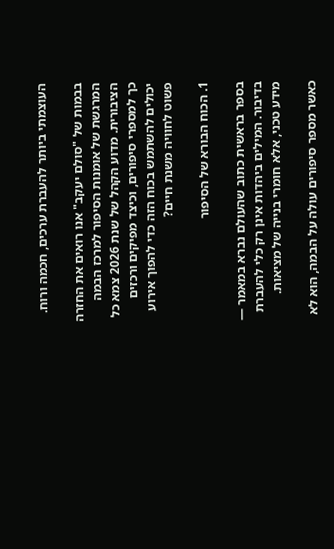העוצמתי ביותר להעברת ערכים, חכמה ורוח.

בבמות של "סולם יעקב" אנו רואים את החזרה המרגשת של אומנות הסיפור למרכז הבמה הציבורית. מדוע הקהל של שנת 2026 צמא כל כך למספרי סיפורים, וכיצד מפיקים ורכזים יכולים להשתמש בכוח הזה כדי להפוך אירוע פשוט לחוויה משנת חיים?

1. הכוח הבורא של הסיפור

בספר בראשית כתוב שהעולם נברא במאמר — בדיבור. המילים ביהדות אינן רק כלי להעברת מידע טכני, אלא חומרי בנייה של מציאות.

כאשר מספר סיפורים עולה על הבמה, הוא לא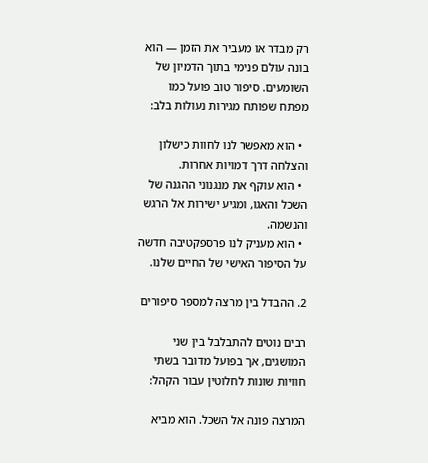רק מבדר או מעביר את הזמן — הוא בונה עולם פנימי בתוך הדמיון של השומעים. סיפור טוב פועל כמו מפתח שפותח מגירות נעולות בלב:

  • הוא מאפשר לנו לחוות כישלון והצלחה דרך דמויות אחרות.
  • הוא עוקף את מנגנוני ההגנה של השכל והאגו, ומגיע ישירות אל הרגש והנשמה.
  • הוא מעניק לנו פרספקטיבה חדשה על הסיפור האישי של החיים שלנו.

2. ההבדל בין מרצה למספר סיפורים

רבים נוטים להתבלבל בין שני המושגים, אך בפועל מדובר בשתי חוויות שונות לחלוטין עבור הקהל:

המרצה פונה אל השכל. הוא מביא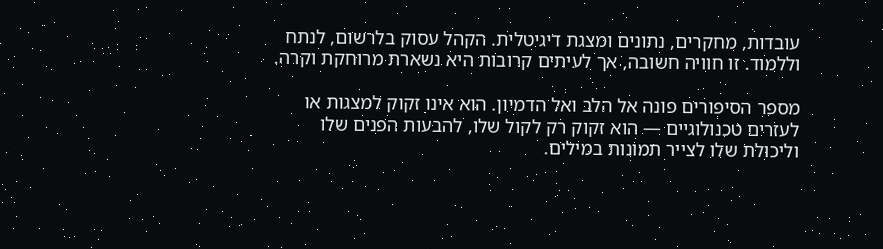עובדות, מחקרים, נתונים ומצגת דיגיטלית. הקהל עסוק בלרשום, לנתח וללמוד. זו חוויה חשובה, אך לעיתים קרובות היא נשארת מרוחקת וקרה.

מספר הסיפורים פונה אל הלב ואל הדמיון. הוא אינו זקוק למצגות או לעזרים טכנולוגיים — הוא זקוק רק לקול שלו, להבעות הפנים שלו וליכולת שלו לצייר תמונות במילים.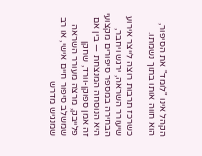הקהל אינו "לומד" את הסיפור, הוא חווה אותו בתוך נשמתו.

כשרכז תרבות רוצה לייצר אירוע שיעורר השראה, ירגש ויחבר, הבחירה במספר סיפורים מקצועי היא הנוסחה המנצחת — בין אם זה אמן ספוקן-וורד, שחקן פלייבק, מרצה מעורר השראה שמשלב סיפור חיים אישי, או רב שמנגיש מדרש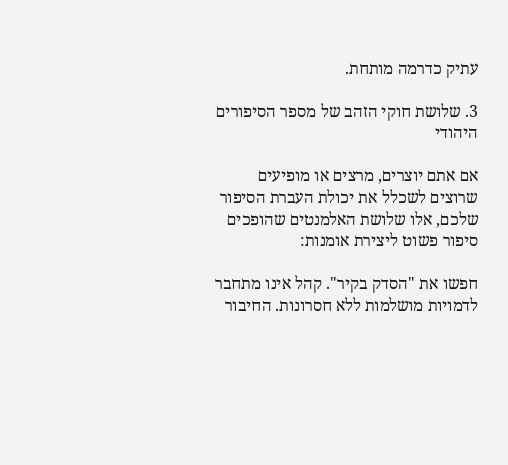עתיק כדרמה מותחת.

3. שלושת חוקי הזהב של מספר הסיפורים היהודי

אם אתם יוצרים, מרצים או מופיעים שרוצים לשכלל את יכולת העברת הסיפור שלכם, אלו שלושת האלמנטים שהופכים סיפור פשוט ליצירת אומנות:

חפשו את "הסדק בקיר". קהל אינו מתחבר לדמויות מושלמות ללא חסרונות. החיבור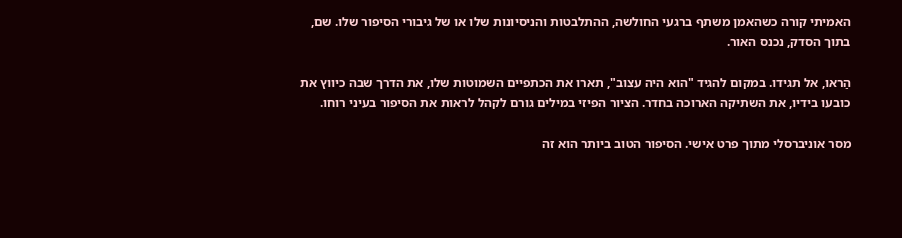האמיתי קורה כשהאמן משתף ברגעי החולשה, ההתלבטות והניסיונות שלו או של גיבורי הסיפור שלו. שם, בתוך הסדק, נכנס האור.

הַראו, אל תגידו. במקום להגיד "הוא היה עצוב", תארו את הכתפיים השמוטות שלו, את הדרך שבה כיווץ את כובעו בידיו, את השתיקה הארוכה בחדר. הציור הפיזי במילים גורם לקהל לראות את הסיפור בעיני רוחו.

מסר אוניברסלי מתוך פרט אישי. הסיפור הטוב ביותר הוא זה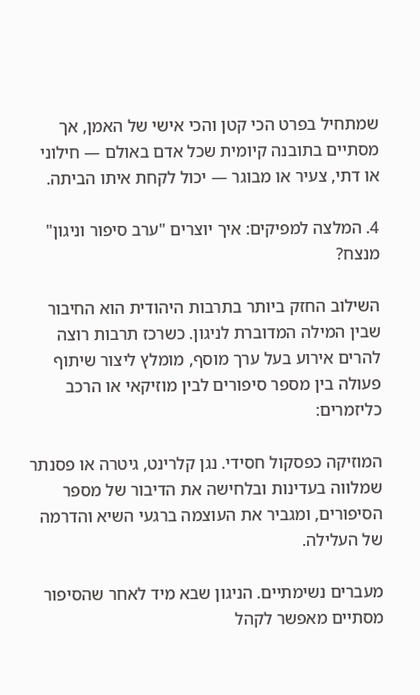שמתחיל בפרט הכי קטן והכי אישי של האמן, אך מסתיים בתובנה קיומית שכל אדם באולם — חילוני או דתי, צעיר או מבוגר — יכול לקחת איתו הביתה.

4. המלצה למפיקים: איך יוצרים "ערב סיפור וניגון" מנצח?

השילוב החזק ביותר בתרבות היהודית הוא החיבור שבין המילה המדוברת לניגון. כשרכז תרבות רוצה להרים אירוע בעל ערך מוסף, מומלץ ליצור שיתוף פעולה בין מספר סיפורים לבין מוזיקאי או הרכב כליזמרים:

המוזיקה כפסקול חסידי. נגן קלרינט, גיטרה או פסנתר שמלווה בעדינות ובלחישה את הדיבור של מספר הסיפורים, ומגביר את העוצמה ברגעי השיא והדרמה של העלילה.

מעברים נשימתיים. הניגון שבא מיד לאחר שהסיפור מסתיים מאפשר לקהל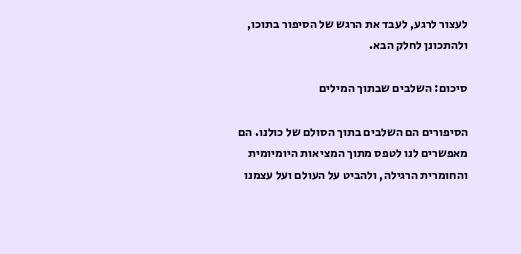לעצור לרגע, לעבד את הרגש של הסיפור בתוכו, ולהתכונן לחלק הבא.

סיכום: השלבים שבתוך המילים

הסיפורים הם השלבים בתוך הסולם של כולנו. הם מאפשרים לנו לטפס מתוך המציאות היומיומית והחומרית הרגילה, ולהביט על העולם ועל עצמנו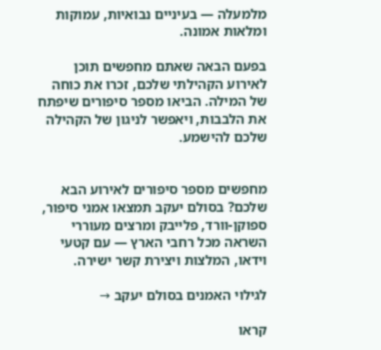מלמעלה — בעיניים נבואיות, עמוקות ומלאות אמונה.

בפעם הבאה שאתם מחפשים תוכן לאירוע הקהילתי שלכם, זכרו את כוחה של המילה. הביאו מספר סיפורים שיפתח את הלבבות, ויאפשר לניגון של הקהילה שלכם להישמע.


מחפשים מספר סיפורים לאירוע הבא שלכם? בסולם יעקב תמצאו אמני סיפור, ספוקן-וורד, פלייבק ומרצים מעוררי השראה מכל רחבי הארץ — עם קטעי וידאו, המלצות ויצירת קשר ישירה.

לגילוי האמנים בסולם יעקב →

קראו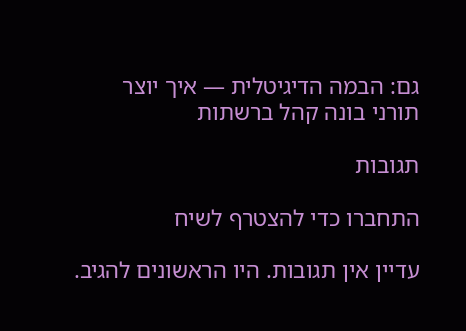גם: הבמה הדיגיטלית — איך יוצר תורני בונה קהל ברשתות

תגובות

התחברו כדי להצטרף לשיח

עדיין אין תגובות. היו הראשונים להגיב.